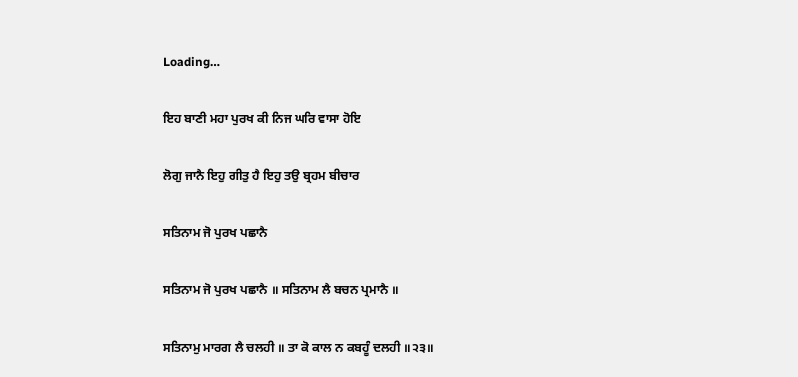Loading…

ਇਹ ਬਾਣੀ ਮਹਾ ਪੁਰਖ ਕੀ ਨਿਜ ਘਰਿ ਵਾਸਾ ਹੋਇ

ਲੋਗੁ ਜਾਨੈ ਇਹੁ ਗੀਤੁ ਹੈ ਇਹੁ ਤਉ ਬ੍ਰਹਮ ਬੀਚਾਰ

ਸਤਿਨਾਮ ਜੋ ਪੁਰਖ ਪਛਾਨੈ

ਸਤਿਨਾਮ ਜੋ ਪੁਰਖ ਪਛਾਨੈ ॥ ਸਤਿਨਾਮ ਲੈ ਬਚਨ ਪ੍ਰਮਾਨੈ ॥

ਸਤਿਨਾਮੁ ਮਾਰਗ ਲੈ ਚਲਹੀ ॥ ਤਾ ਕੋ ਕਾਲ ਨ ਕਬਹੂੰ ਦਲਹੀ ॥੨੩॥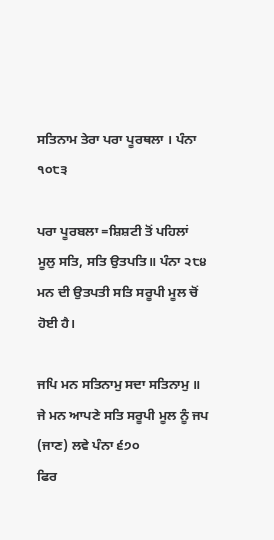ਸਤਿਨਾਮ ਤੇਰਾ ਪਰਾ ਪੂਰਥਲਾ । ਪੰਨਾ ੧੦੮੩

ਪਰਾ ਪੂਰਬਲਾ =ਸ਼ਿਸ਼ਟੀ ਤੋਂ ਪਹਿਲਾਂ
ਮੂਲੁ ਸਤਿ, ਸਤਿ ਉਤਪਤਿ॥ ਪੰਨਾ ੨੮੪
ਮਨ ਦੀ ਉਤਪਤੀ ਸਤਿ ਸਰੂਪੀ ਮੂਲ ਚੋਂ ਹੋਈ ਹੈ।

ਜਪਿ ਮਨ ਸਤਿਨਾਮੁ ਸਦਾ ਸਤਿਨਾਮੁ ॥
ਜੇ ਮਨ ਆਪਣੇ ਸਤਿ ਸਰੂਪੀ ਮੂਲ ਨੂੰ ਜਪ (ਜਾਣ) ਲਵੇ ਪੰਨਾ ੬੭੦
ਫਿਰ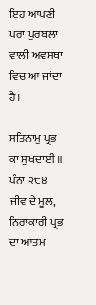ਇਹ ਆਪਣੀ ਪਰਾ ਪੁਰਬਲਾ ਵਾਲੀ ਅਵਸਥਾ ਵਿਚ ਆ ਜਾਂਦਾ ਹੈ।

ਸਤਿਨਾਮੁ ਪ੍ਰਭ ਕਾ ਸੁਖਦਾਈ ॥ ਪੰਨਾ ੨੮੪
ਜੀਵ ਦੇ ਮੂਲ, ਨਿਰਾਕਾਰੀ ਪ੍ਰਭ ਦਾ ਆਤਮ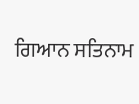ਗਿਆਨ ਸਤਿਨਾਮ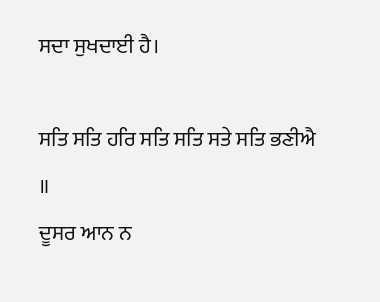ਸਦਾ ਸੁਖਦਾਈ ਹੈ।

ਸਤਿ ਸਤਿ ਹਰਿ ਸਤਿ ਸਤਿ ਸਤੇ ਸਤਿ ਭਣੀਐ ॥
ਦੂਸਰ ਆਨ ਨ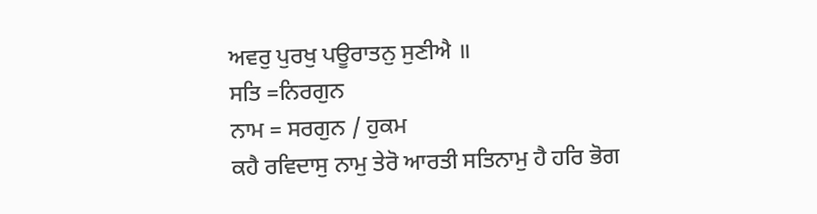ਅਵਰੁ ਪੁਰਖੁ ਪਊਰਾਤਨੁ ਸੁਣੀਐ ॥
ਸਤਿ =ਨਿਰਗੁਨ
ਨਾਮ = ਸਰਗੁਨ / ਹੁਕਮ
ਕਹੈ ਰਵਿਦਾਸੁ ਨਾਮੁ ਤੇਰੋ ਆਰਤੀ ਸਤਿਨਾਮੁ ਹੈ ਹਰਿ ਭੋਗ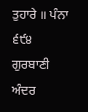ਤੁਹਾਰੇ ॥ ਪੰਨਾ ੬੯੪
ਗੁਰਬਾਣੀ ਅੰਦਰ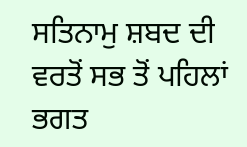ਸਤਿਨਾਮੁ ਸ਼ਬਦ ਦੀ ਵਰਤੋਂ ਸਭ ਤੋਂ ਪਹਿਲਾਂ ਭਗਤ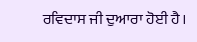ਰਵਿਦਾਸ ਜੀ ਦੁਆਰਾ ਹੋਈ ਹੈ।